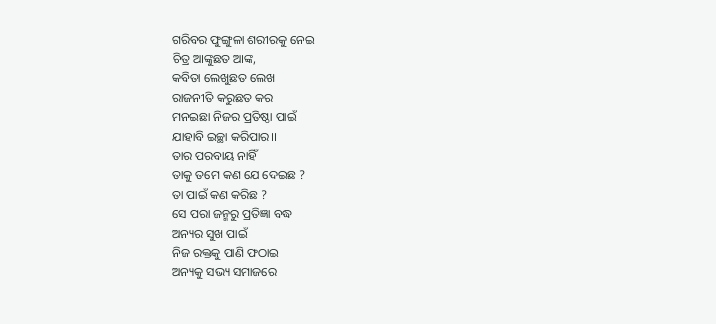ଗରିବର ଫୁଙ୍ଗୁଳା ଶରୀରକୁ ନେଇ
ଚିତ୍ର ଆଙ୍କୁଛତ ଆଙ୍କ,
କବିତା ଲେଖୁଛତ ଲେଖ
ରାଜନୀତି କରୁଛତ କର
ମନଇଛା ନିଜର ପ୍ରତିଷ୍ଠା ପାଇଁ
ଯାହାବି ଇଚ୍ଛା କରିପାର।।
ତାର ପରବାୟ ନାହିଁ
ତାକୁ ତମେ କଣ ଯେ ଦେଇଛ ?
ତା ପାଇଁ କଣ କରିଛ ?
ସେ ପରା ଜନ୍ମରୁ ପ୍ରତିଜ୍ଞା ବଦ୍ଧ
ଅନ୍ୟର ସୁଖ ପାଇଁ
ନିଜ ରକ୍ତକୁ ପାଣି ଫଠାଇ
ଅନ୍ୟକୁ ସଭ୍ୟ ସମାଜରେ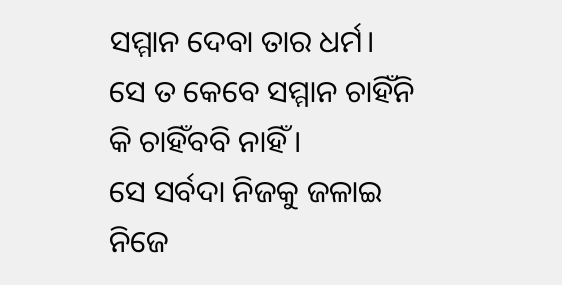ସମ୍ମାନ ଦେବା ତାର ଧର୍ମ।
ସେ ତ କେବେ ସମ୍ମାନ ଚାହିଁନି
କି ଚାହିଁବବି ନାହିଁ ।
ସେ ସର୍ବଦା ନିଜକୁ ଜଳାଇ
ନିଜେ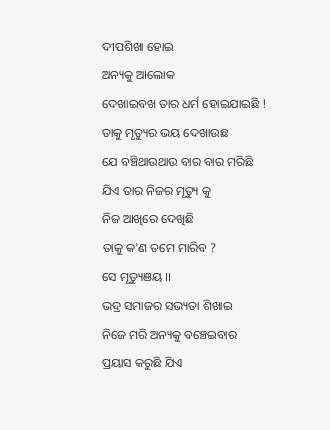ଦୀପଶିଖା ହୋଇ
ଅନ୍ୟକୁ ଆଲୋକ
ଦେଖାଇବଖ ତାର ଧର୍ମ ହୋଇଯାଇଛି !
ତାକୁ ମୃତ୍ୟୁର ଭୟ ଦେଖାଉଛ
ଯେ ବଞ୍ଚିଥାଉଥାଉ ବାର ବାର ମରିଛି
ଯିଏ ତାର ନିଜର ମୃତ୍ୟୁ କୁ
ନିଜ ଆଖିରେ ଦେଖିଛି
ତାକୁ କ'ଣ ତମେ ମାରିବ ?
ସେ ମୃତ୍ୟୁଞୟ ।।
ଭଦ୍ର ସମାଜର ସଭ୍ୟତା ଶିଖାଇ
ନିଜେ ମରି ଅନ୍ୟକୁ ବଞ୍ଚେଇବାର
ପ୍ରୟାସ କରୁଛି ଯିଏ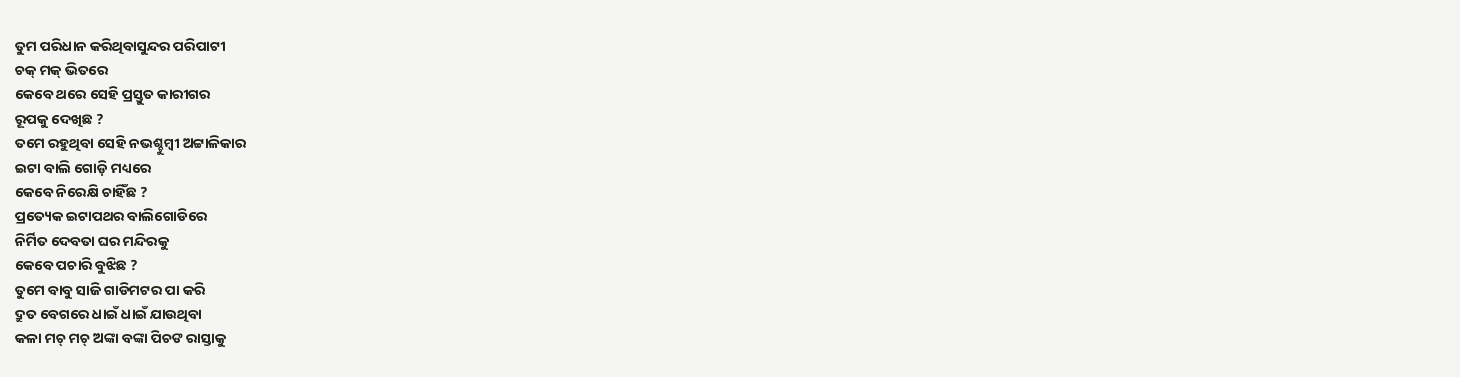ତୁମ ପରିଧାନ କରିଥିବାସୁନ୍ଦର ପରିପାଟୀ
ଚକ୍ ମକ୍ ଭିତରେ
କେବେ ଥରେ ସେହି ପ୍ରସ୍ତୁତ କାରୀଗର
ରୂପକୁ ଦେଖିଛ ?
ତମେ ରହୁଥିବା ସେହି ନଭଶ୍ଚୁମ୍ବୀ ଅଟ୍ଟାଳିକାର
ଇଟା ବାଲି ଗୋଡ଼ି ମଧ୍ୟରେ
କେବେ ନିରେକ୍ଷି ଚାହିଁଛ ?
ପ୍ରତ୍ୟେକ ଇଟାପଥର ବାଲିଗୋଡିରେ
ନିର୍ମିତ ଦେବତା ଘର ମନ୍ଦିରକୁ
କେବେ ପଚାରି ବୁଝିଛ ?
ତୁମେ ବାବୁ ସାଜି ଗାଡିମଟର ପା କରି
ଦ୍ରୁତ ବେଗରେ ଧାଇଁ ଧାଇଁ ଯାଉଥିବା
କଳା ମଚ୍ ମଚ୍ ଅଙ୍କା ବଙ୍କା ପିଚଙ ରାସ୍ତାକୁ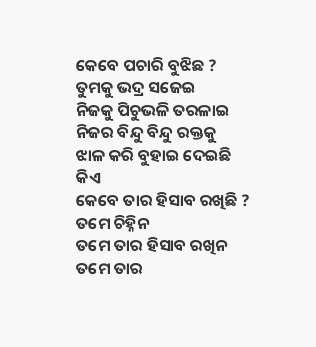କେବେ ପଚାରି ବୁଝିଛ ?
ତୁମକୁ ଭଦ୍ର ସଜେଇ
ନିଜକୁ ପିଚୁଭଳି ତରଳାଇ
ନିଜର ବିନ୍ଦୁ ବିନ୍ଦୁ ରକ୍ତକୁ
ଝାଳ କରି ବୁହାଇ ଦେଇଛି କିଏ
କେବେ ତାର ହିସାବ ରଖିଛି ?
ତମେ ଚିହ୍ନିନ
ତମେ ତାର ହିସାବ ରଖିନ
ତମେ ତାର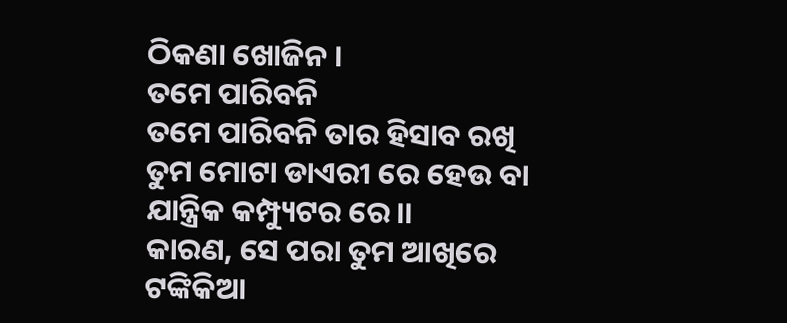ଠିକଣା ଖୋଜିନ ।
ତମେ ପାରିବନି
ତମେ ପାରିବନି ତାର ହିସାବ ରଖି
ତୁମ ମୋଟା ଡାଏରୀ ରେ ହେଉ ବା
ଯାନ୍ତ୍ରିକ କମ୍ପ୍ୟୁଟର ରେ।।
କାରଣ, ସେ ପରା ତୁମ ଆଖିରେ
ଟଙ୍କିକିଆ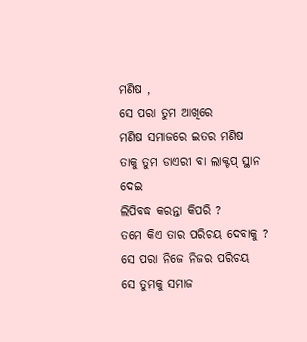ମଣିଷ ,
ସେ ପରା ତୁମ ଆଖିରେ
ମଣିଷ ସମାଜରେ ଇତର ମଣିଷ
ତାକୁ ତୁମ ଡାଏରୀ ବା ଲାକ୍ଟପ୍ ସ୍ଥାନ ଦେଇ
ଲିପିବଦ୍ଧ କରନ୍ତା କିପରି ?
ତମେ କିଏ ତାର ପରିଚୟ ଦେବାକୁ ?
ସେ ପରା ନିଜେ ନିଜର ପରିଚୟ
ସେ ତୁମକୁ ସମାଜ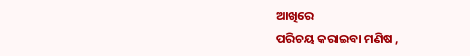ଆଖିରେ
ପରିଚୟ କରାଇବା ମଣିଷ ,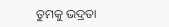ତୁମକୁ ଭଦ୍ରତା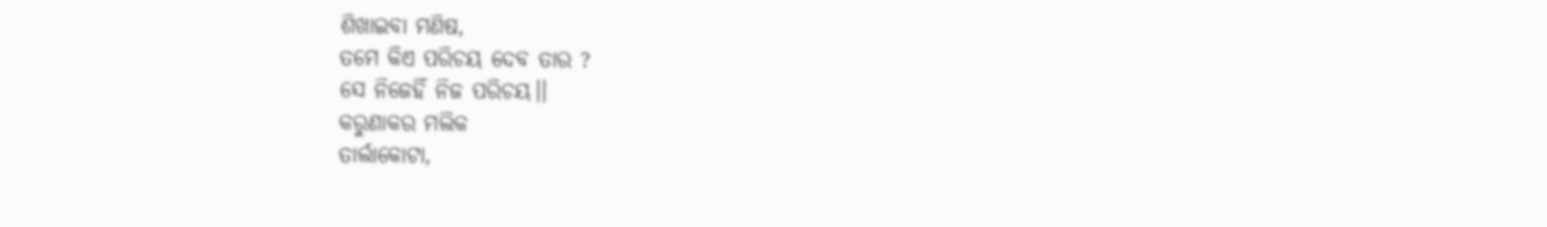ଶିଖାଇବା ମଣିଷ,
ତମେ କିଏ ପରିଚୟ ଦେବ ତାର ?
ସେ ନିଜେହିଁ ନିଜ ପରିଚୟ।।
କରୁଣାକର ମଲିକ
ତାର୍ଲାକୋଟା,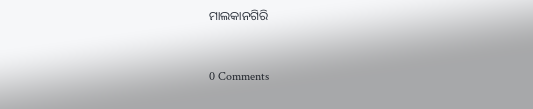ମାଲକାନଗିରି



0 Comments